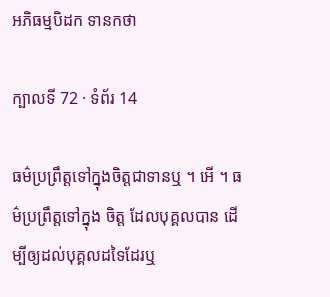អភិធម្មបិដក ទានកថា

ក្បាលទី 72 · ទំព័រ 14

ធម៌ប្រព្រឹត្តទៅក្នុងចិត្តជាទានឬ ។ អើ ។ ធម៌ប្រព្រឹត្តទៅក្នុង ចិត្ត ដែលបុគ្គលបាន ដើម្បីឲ្យដល់បុគ្គលដទៃដែរឬ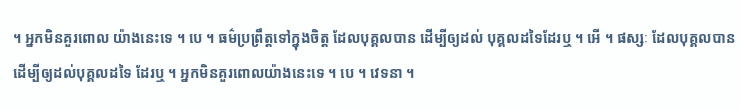។ អ្នកមិនគួរពោល យ៉ាងនេះទេ ។ បេ ។ ធម៌ប្រព្រឹត្តទៅក្នុងចិត្ត ដែលបុគ្គលបាន ដើម្បីឲ្យដល់ បុគ្គលដទៃដែរឬ ។ អើ ។ ផស្សៈ ដែលបុគ្គលបាន ដើម្បីឲ្យដល់បុគ្គលដទៃ ដែរឬ ។ អ្នកមិនគួរពោលយ៉ាងនេះទេ ។ បេ ។ វេទនា ។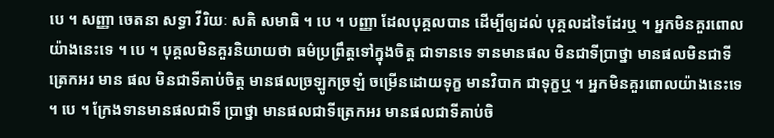បេ ។ សញ្ញា ចេតនា សទ្ធា វីរិយៈ សតិ សមាធិ ។ បេ ។ បញ្ញា ដែលបុគ្គលបាន ដើម្បីឲ្យដល់ បុគ្គលដទៃដែរឬ ។ អ្នកមិនគួរពោលយ៉ាងនេះទេ ។ បេ ។ បុគ្គលមិនគួរនិយាយថា ធម៌ប្រព្រឹត្តទៅក្នុងចិត្ត ជាទានទេ ទានមានផល មិនជាទីប្រាថ្នា មានផលមិនជាទីត្រេកអរ មាន ផល មិនជាទីគាប់ចិត្ត មានផលច្រឡូកច្រឡំ ចម្រើនដោយទុក្ខ មានវិបាក ជាទុក្ខឬ ។ អ្នកមិនគួរពោលយ៉ាងនេះទេ ។ បេ ។ ក្រែងទានមានផលជាទី ប្រាថ្នា មានផលជាទីត្រេកអរ មានផលជាទីគាប់ចិ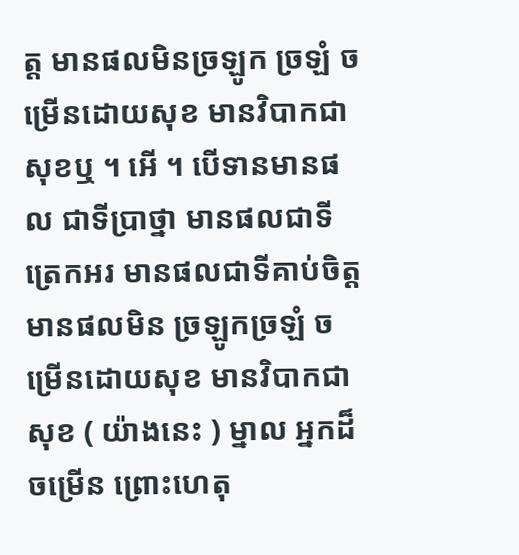ត្ត មានផលមិនច្រឡូក ច្រឡំ ចម្រើនដោយសុខ មានវិបាកជាសុខឬ ។ អើ ។ បើទានមានផល ជាទីប្រាថ្នា មានផលជាទីត្រេកអរ មានផលជាទីគាប់ចិត្ត មានផលមិន ច្រឡូកច្រឡំ ចម្រើនដោយសុខ មានវិបាកជាសុខ ( យ៉ាងនេះ ) ម្នាល អ្នកដ៏ចម្រើន ព្រោះហេតុ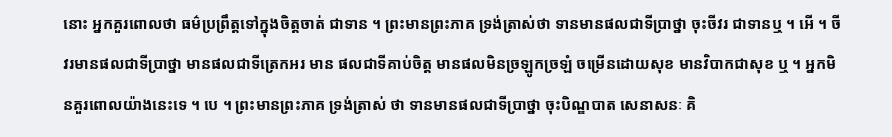នោះ អ្នកគួរពោលថា ធម៌ប្រព្រឹត្តទៅក្នុងចិត្តចាត់ ជាទាន ។ ព្រះមានព្រះភាគ ទ្រង់ត្រាស់ថា ទានមានផលជាទីប្រាថ្នា ចុះចីវរ ជាទានឬ ។ អើ ។ ចីវរមានផលជាទីប្រាថ្នា មានផលជាទីត្រេកអរ មាន ផលជាទីគាប់ចិត្ត មានផលមិនច្រឡូកច្រឡំ ចម្រើនដោយសុខ មានវិបាកជាសុខ ឬ ។ អ្នកមិនគួរពោលយ៉ាងនេះទេ ។ បេ ។ ព្រះមានព្រះភាគ ទ្រង់ត្រាស់ ថា ទានមានផលជាទីប្រាថ្នា ចុះបិណ្ឌបាត សេនាសនៈ គិ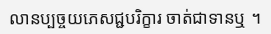លានប្បច្ចយភេសជ្ជបរិក្ខារ ចាត់ជាទានឬ ។